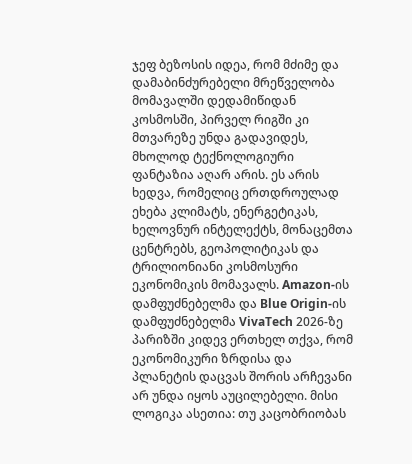ჯეფ ბეზოსის იდეა, რომ მძიმე და დამაბინძურებელი მრეწველობა მომავალში დედამიწიდან კოსმოსში, პირველ რიგში კი მთვარეზე უნდა გადავიდეს, მხოლოდ ტექნოლოგიური ფანტაზია აღარ არის. ეს არის ხედვა, რომელიც ერთდროულად ეხება კლიმატს, ენერგეტიკას, ხელოვნურ ინტელექტს, მონაცემთა ცენტრებს, გეოპოლიტიკას და ტრილიონიანი კოსმოსური ეკონომიკის მომავალს. Amazon-ის დამფუძნებელმა და Blue Origin-ის დამფუძნებელმა VivaTech 2026-ზე პარიზში კიდევ ერთხელ თქვა, რომ ეკონომიკური ზრდისა და პლანეტის დაცვას შორის არჩევანი არ უნდა იყოს აუცილებელი. მისი ლოგიკა ასეთია: თუ კაცობრიობას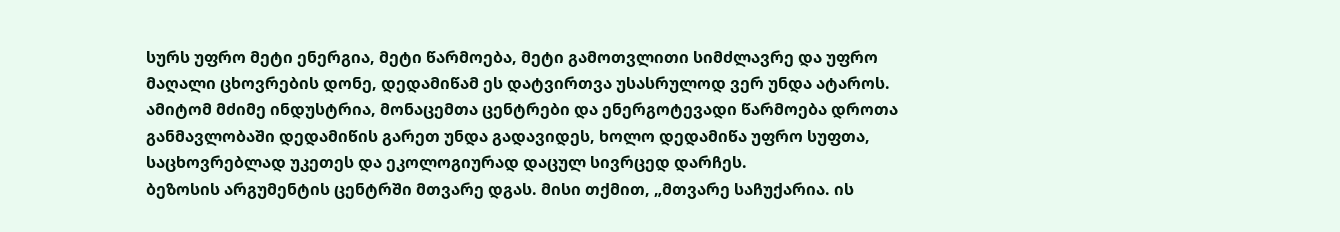სურს უფრო მეტი ენერგია, მეტი წარმოება, მეტი გამოთვლითი სიმძლავრე და უფრო მაღალი ცხოვრების დონე, დედამიწამ ეს დატვირთვა უსასრულოდ ვერ უნდა ატაროს. ამიტომ მძიმე ინდუსტრია, მონაცემთა ცენტრები და ენერგოტევადი წარმოება დროთა განმავლობაში დედამიწის გარეთ უნდა გადავიდეს, ხოლო დედამიწა უფრო სუფთა, საცხოვრებლად უკეთეს და ეკოლოგიურად დაცულ სივრცედ დარჩეს.
ბეზოსის არგუმენტის ცენტრში მთვარე დგას. მისი თქმით, „მთვარე საჩუქარია. ის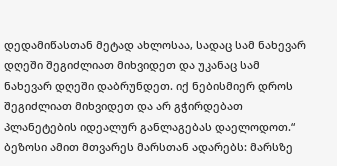დედამიწასთან მეტად ახლოსაა, სადაც სამ ნახევარ დღეში შეგიძლიათ მიხვიდეთ და უკანაც სამ ნახევარ დღეში დაბრუნდეთ. იქ ნებისმიერ დროს შეგიძლიათ მიხვიდეთ და არ გჭირდებათ პლანეტების იდეალურ განლაგებას დაელოდოთ.“ ბეზოსი ამით მთვარეს მარსთან ადარებს: მარსზე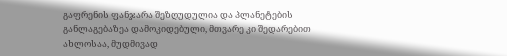გაფრენის ფანჯარა შეზღუდულია და პლანეტების განლაგებაზეა დამოკიდებული, მთვარე კი შედარებით ახლოსაა, მუდმივად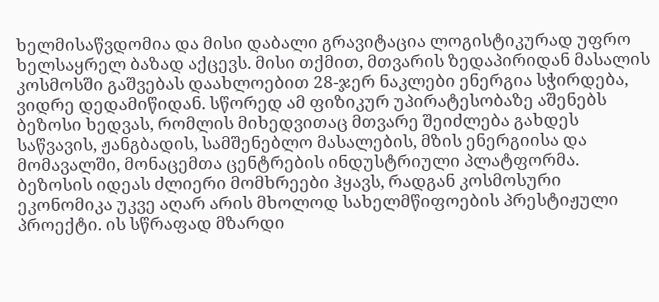ხელმისაწვდომია და მისი დაბალი გრავიტაცია ლოგისტიკურად უფრო ხელსაყრელ ბაზად აქცევს. მისი თქმით, მთვარის ზედაპირიდან მასალის კოსმოსში გაშვებას დაახლოებით 28-ჯერ ნაკლები ენერგია სჭირდება, ვიდრე დედამიწიდან. სწორედ ამ ფიზიკურ უპირატესობაზე აშენებს ბეზოსი ხედვას, რომლის მიხედვითაც მთვარე შეიძლება გახდეს საწვავის, ჟანგბადის, სამშენებლო მასალების, მზის ენერგიისა და მომავალში, მონაცემთა ცენტრების ინდუსტრიული პლატფორმა.
ბეზოსის იდეას ძლიერი მომხრეები ჰყავს, რადგან კოსმოსური ეკონომიკა უკვე აღარ არის მხოლოდ სახელმწიფოების პრესტიჟული პროექტი. ის სწრაფად მზარდი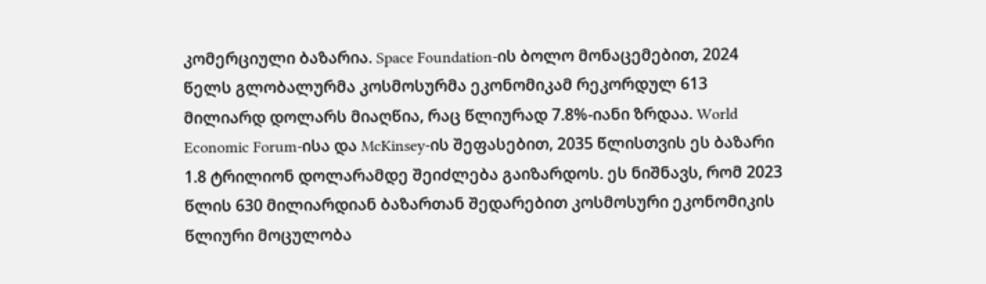კომერციული ბაზარია. Space Foundation-ის ბოლო მონაცემებით, 2024 წელს გლობალურმა კოსმოსურმა ეკონომიკამ რეკორდულ 613 მილიარდ დოლარს მიაღწია, რაც წლიურად 7.8%-იანი ზრდაა. World Economic Forum-ისა და McKinsey-ის შეფასებით, 2035 წლისთვის ეს ბაზარი 1.8 ტრილიონ დოლარამდე შეიძლება გაიზარდოს. ეს ნიშნავს, რომ 2023 წლის 630 მილიარდიან ბაზართან შედარებით კოსმოსური ეკონომიკის წლიური მოცულობა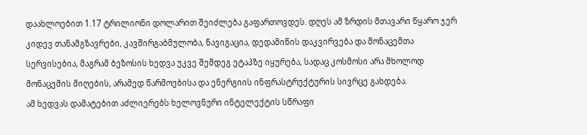დაახლოებით 1.17 ტრილიონი დოლარით შეიძლება გაფართოვდეს. დღეს ამ ზრდის მთავარი წყარო ჯერ კიდევ თანამგზავრები, კავშირგაბმულობა, ნავიგაცია, დედამიწის დაკვირვება და მონაცემთა სერვისებია, მაგრამ ბეზოსის ხედვა უკვე შემდეგ ეტაპზე იყურება, სადაც კოსმოსი არა მხოლოდ მონაცემის მიღების, არამედ წარმოებისა და ენერგიის ინფრასტრუქტურის სივრცე გახდება.
ამ ხედვას დამატებით აძლიერებს ხელოვნური ინტელექტის სწრაფი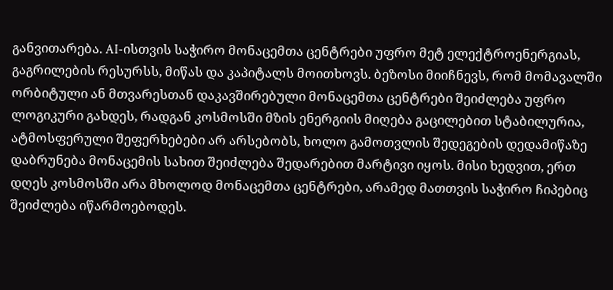განვითარება. AI-ისთვის საჭირო მონაცემთა ცენტრები უფრო მეტ ელექტროენერგიას, გაგრილების რესურსს, მიწას და კაპიტალს მოითხოვს. ბეზოსი მიიჩნევს, რომ მომავალში ორბიტული ან მთვარესთან დაკავშირებული მონაცემთა ცენტრები შეიძლება უფრო ლოგიკური გახდეს, რადგან კოსმოსში მზის ენერგიის მიღება გაცილებით სტაბილურია, ატმოსფერული შეფერხებები არ არსებობს, ხოლო გამოთვლის შედეგების დედამიწაზე დაბრუნება მონაცემის სახით შეიძლება შედარებით მარტივი იყოს. მისი ხედვით, ერთ დღეს კოსმოსში არა მხოლოდ მონაცემთა ცენტრები, არამედ მათთვის საჭირო ჩიპებიც შეიძლება იწარმოებოდეს.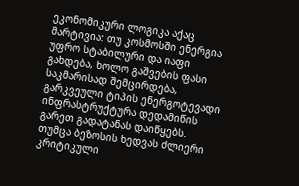ეკონომიკური ლოგიკა აქაც მარტივია: თუ კოსმოსში ენერგია უფრო სტაბილური და იაფი გახდება, ხოლო გაშვების ფასი საკმარისად შემცირდება, გარკვეული ტიპის ენერგოტევადი ინფრასტრუქტურა დედამიწის გარეთ გადატანას დაიწყებს.
თუმცა ბეზოსის ხედვას ძლიერი კრიტიკული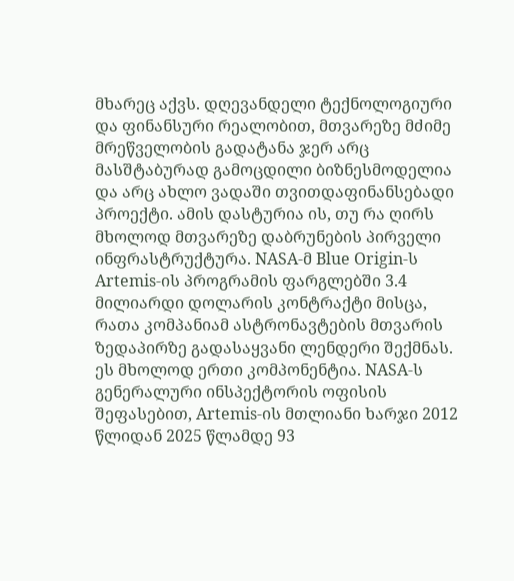მხარეც აქვს. დღევანდელი ტექნოლოგიური და ფინანსური რეალობით, მთვარეზე მძიმე მრეწველობის გადატანა ჯერ არც მასშტაბურად გამოცდილი ბიზნესმოდელია და არც ახლო ვადაში თვითდაფინანსებადი პროექტი. ამის დასტურია ის, თუ რა ღირს მხოლოდ მთვარეზე დაბრუნების პირველი ინფრასტრუქტურა. NASA-მ Blue Origin-ს Artemis-ის პროგრამის ფარგლებში 3.4 მილიარდი დოლარის კონტრაქტი მისცა, რათა კომპანიამ ასტრონავტების მთვარის ზედაპირზე გადასაყვანი ლენდერი შექმნას. ეს მხოლოდ ერთი კომპონენტია. NASA-ს გენერალური ინსპექტორის ოფისის შეფასებით, Artemis-ის მთლიანი ხარჯი 2012 წლიდან 2025 წლამდე 93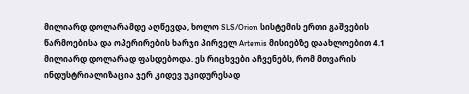მილიარდ დოლარამდე აღწევდა, ხოლო SLS/Orion სისტემის ერთი გაშვების წარმოებისა და ოპერირების ხარჯი პირველ Artemis მისიებზე დაახლოებით 4.1 მილიარდ დოლარად ფასდებოდა. ეს რიცხვები აჩვენებს, რომ მთვარის ინდუსტრიალიზაცია ჯერ კიდევ უკიდურესად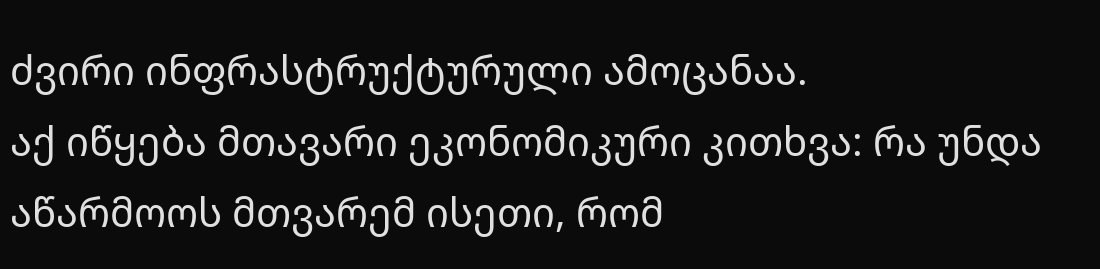ძვირი ინფრასტრუქტურული ამოცანაა.
აქ იწყება მთავარი ეკონომიკური კითხვა: რა უნდა აწარმოოს მთვარემ ისეთი, რომ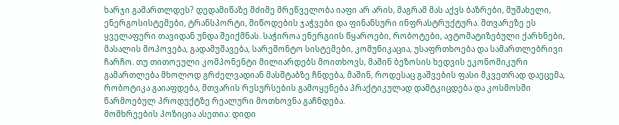ხარჯი გამართლდეს? დედამიწაზე მძიმე მრეწველობა იაფი არ არის, მაგრამ მას აქვს ბაზრები, მუშახელი, ენერგოსისტემები, ტრანსპორტი, მიწოდების ჯაჭვები და ფინანსური ინფრასტრუქტურა. მთვარეზე ეს ყველაფერი თავიდან უნდა შეიქმნას. საჭიროა ენერგიის წყაროები, რობოტები, ავტომატიზებული ქარხნები, მასალის მოპოვება, გადამუშავება, სარემონტო სისტემები, კომუნიკაცია, უსაფრთხოება და სამართლებრივი ჩარჩო. თუ თითოეული კომპონენტი მილიარდებს მოითხოვს, მაშინ ბეზოსის ხედვის ეკონომიკური გამართლება მხოლოდ გრძელვადიან მასშტაბზე ჩნდება, მაშინ, როდესაც გაშვების ფასი მკვეთრად დაეცემა, რობოტიკა გაიაფდება, მთვარის რესურსების გამოყენება პრაქტიკულად დამტკიცდება და კოსმოსში წარმოებულ პროდუქტზე რეალური მოთხოვნა გაჩნდება.
მომხრეების პოზიცია ასეთია: დიდი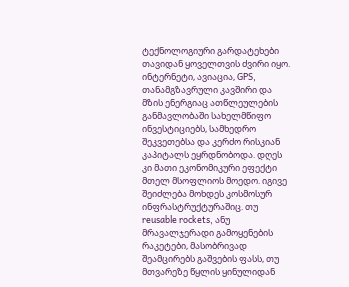ტექნოლოგიური გარდატეხები თავიდან ყოველთვის ძვირი იყო. ინტერნეტი, ავიაცია, GPS, თანამგზავრული კავშირი და მზის ენერგიაც ათწლეულების განმავლობაში სახელმწიფო ინვესტიციებს, სამხედრო შეკვეთებსა და კერძო რისკიან კაპიტალს ეყრდნობოდა. დღეს კი მათი ეკონომიკური ეფექტი მთელ მსოფლიოს მოედო. იგივე შეიძლება მოხდეს კოსმოსურ ინფრასტრუქტურაშიც. თუ reusable rockets, ანუ მრავალჯერადი გამოყენების რაკეტები, მასობრივად შეამცირებს გაშვების ფასს, თუ მთვარეზე წყლის ყინულიდან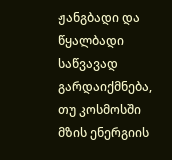ჟანგბადი და წყალბადი საწვავად გარდაიქმნება, თუ კოსმოსში მზის ენერგიის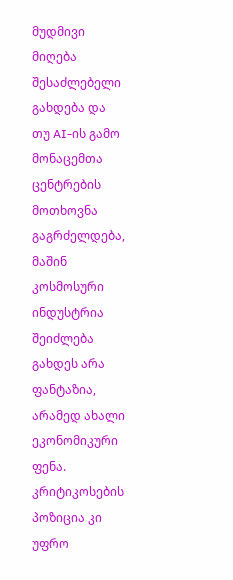მუდმივი მიღება შესაძლებელი გახდება და თუ AI-ის გამო მონაცემთა ცენტრების მოთხოვნა გაგრძელდება, მაშინ კოსმოსური ინდუსტრია შეიძლება გახდეს არა ფანტაზია, არამედ ახალი ეკონომიკური ფენა.
კრიტიკოსების პოზიცია კი უფრო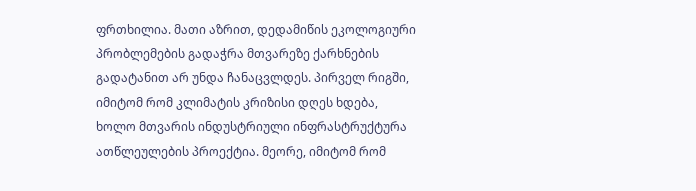ფრთხილია. მათი აზრით, დედამიწის ეკოლოგიური პრობლემების გადაჭრა მთვარეზე ქარხნების გადატანით არ უნდა ჩანაცვლდეს. პირველ რიგში, იმიტომ რომ კლიმატის კრიზისი დღეს ხდება, ხოლო მთვარის ინდუსტრიული ინფრასტრუქტურა ათწლეულების პროექტია. მეორე, იმიტომ რომ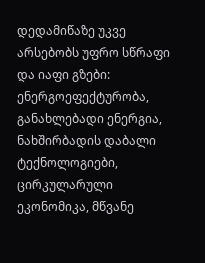დედამიწაზე უკვე არსებობს უფრო სწრაფი და იაფი გზები: ენერგოეფექტურობა, განახლებადი ენერგია, ნახშირბადის დაბალი ტექნოლოგიები, ცირკულარული ეკონომიკა, მწვანე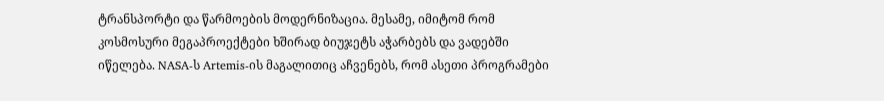ტრანსპორტი და წარმოების მოდერნიზაცია. მესამე, იმიტომ რომ კოსმოსური მეგაპროექტები ხშირად ბიუჯეტს აჭარბებს და ვადებში იწელება. NASA-ს Artemis-ის მაგალითიც აჩვენებს, რომ ასეთი პროგრამები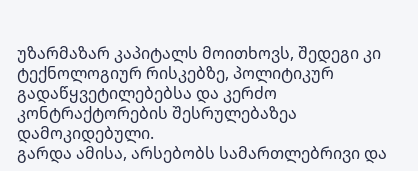უზარმაზარ კაპიტალს მოითხოვს, შედეგი კი ტექნოლოგიურ რისკებზე, პოლიტიკურ გადაწყვეტილებებსა და კერძო კონტრაქტორების შესრულებაზეა დამოკიდებული.
გარდა ამისა, არსებობს სამართლებრივი და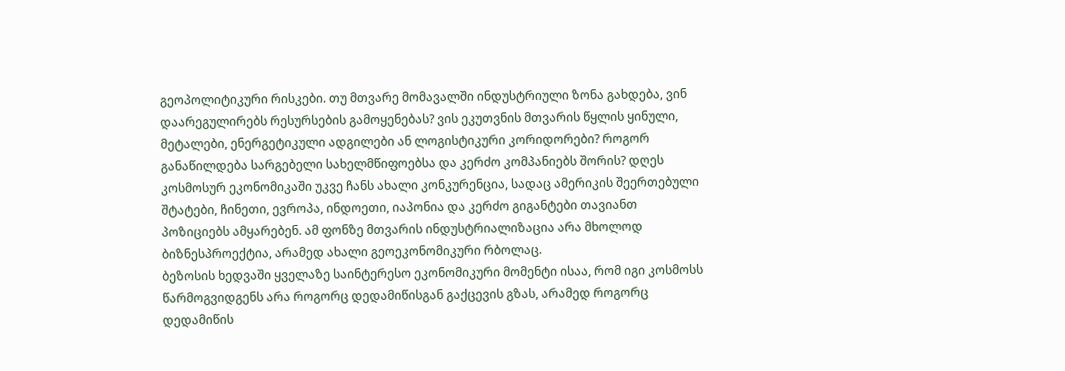გეოპოლიტიკური რისკები. თუ მთვარე მომავალში ინდუსტრიული ზონა გახდება, ვინ დაარეგულირებს რესურსების გამოყენებას? ვის ეკუთვნის მთვარის წყლის ყინული, მეტალები, ენერგეტიკული ადგილები ან ლოგისტიკური კორიდორები? როგორ განაწილდება სარგებელი სახელმწიფოებსა და კერძო კომპანიებს შორის? დღეს კოსმოსურ ეკონომიკაში უკვე ჩანს ახალი კონკურენცია, სადაც ამერიკის შეერთებული შტატები, ჩინეთი, ევროპა, ინდოეთი, იაპონია და კერძო გიგანტები თავიანთ პოზიციებს ამყარებენ. ამ ფონზე მთვარის ინდუსტრიალიზაცია არა მხოლოდ ბიზნესპროექტია, არამედ ახალი გეოეკონომიკური რბოლაც.
ბეზოსის ხედვაში ყველაზე საინტერესო ეკონომიკური მომენტი ისაა, რომ იგი კოსმოსს წარმოგვიდგენს არა როგორც დედამიწისგან გაქცევის გზას, არამედ როგორც დედამიწის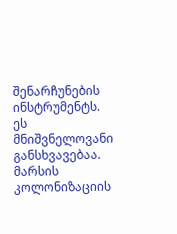შენარჩუნების ინსტრუმენტს. ეს მნიშვნელოვანი განსხვავებაა. მარსის კოლონიზაციის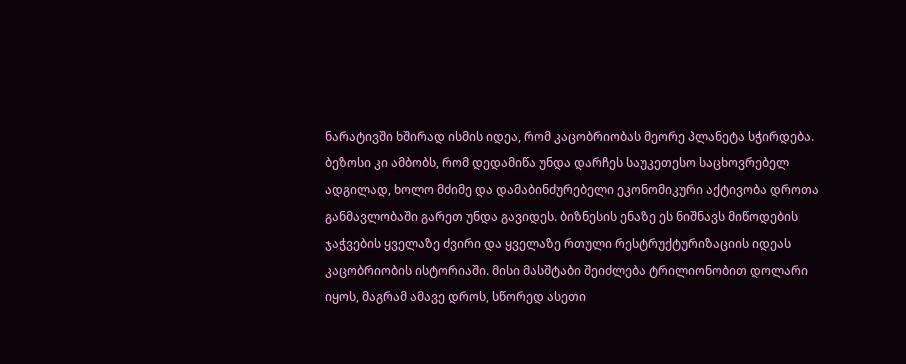ნარატივში ხშირად ისმის იდეა, რომ კაცობრიობას მეორე პლანეტა სჭირდება. ბეზოსი კი ამბობს, რომ დედამიწა უნდა დარჩეს საუკეთესო საცხოვრებელ ადგილად, ხოლო მძიმე და დამაბინძურებელი ეკონომიკური აქტივობა დროთა განმავლობაში გარეთ უნდა გავიდეს. ბიზნესის ენაზე ეს ნიშნავს მიწოდების ჯაჭვების ყველაზე ძვირი და ყველაზე რთული რესტრუქტურიზაციის იდეას კაცობრიობის ისტორიაში. მისი მასშტაბი შეიძლება ტრილიონობით დოლარი იყოს, მაგრამ ამავე დროს, სწორედ ასეთი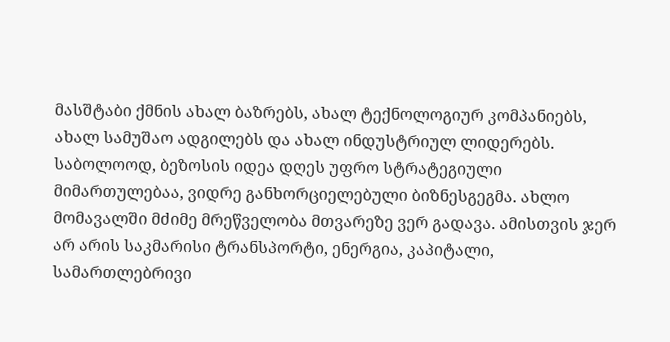მასშტაბი ქმნის ახალ ბაზრებს, ახალ ტექნოლოგიურ კომპანიებს, ახალ სამუშაო ადგილებს და ახალ ინდუსტრიულ ლიდერებს.
საბოლოოდ, ბეზოსის იდეა დღეს უფრო სტრატეგიული მიმართულებაა, ვიდრე განხორციელებული ბიზნესგეგმა. ახლო მომავალში მძიმე მრეწველობა მთვარეზე ვერ გადავა. ამისთვის ჯერ არ არის საკმარისი ტრანსპორტი, ენერგია, კაპიტალი, სამართლებრივი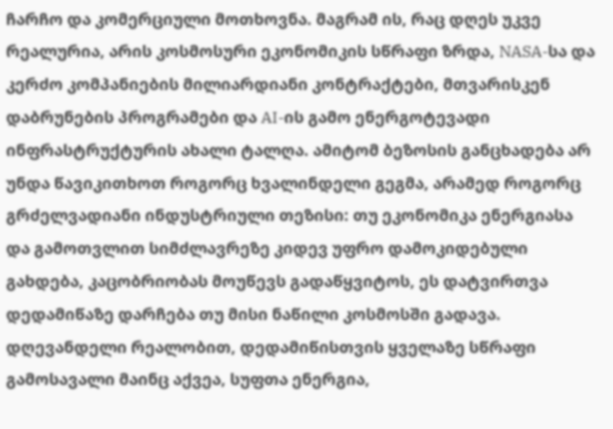ჩარჩო და კომერციული მოთხოვნა. მაგრამ ის, რაც დღეს უკვე რეალურია, არის კოსმოსური ეკონომიკის სწრაფი ზრდა, NASA-სა და კერძო კომპანიების მილიარდიანი კონტრაქტები, მთვარისკენ დაბრუნების პროგრამები და AI-ის გამო ენერგოტევადი ინფრასტრუქტურის ახალი ტალღა. ამიტომ ბეზოსის განცხადება არ უნდა წავიკითხოთ როგორც ხვალინდელი გეგმა, არამედ როგორც გრძელვადიანი ინდუსტრიული თეზისი: თუ ეკონომიკა ენერგიასა და გამოთვლით სიმძლავრეზე კიდევ უფრო დამოკიდებული გახდება, კაცობრიობას მოუწევს გადაწყვიტოს, ეს დატვირთვა დედამიწაზე დარჩება თუ მისი ნაწილი კოსმოსში გადავა.
დღევანდელი რეალობით, დედამიწისთვის ყველაზე სწრაფი გამოსავალი მაინც აქვეა, სუფთა ენერგია,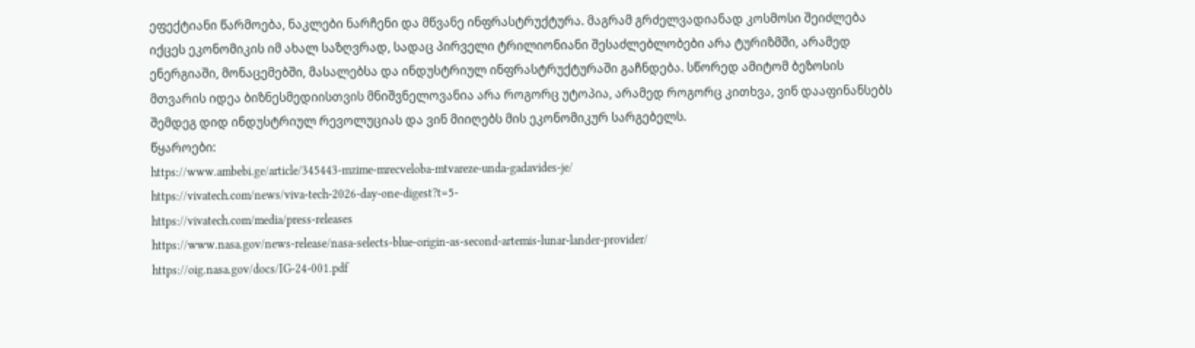ეფექტიანი წარმოება, ნაკლები ნარჩენი და მწვანე ინფრასტრუქტურა. მაგრამ გრძელვადიანად კოსმოსი შეიძლება იქცეს ეკონომიკის იმ ახალ საზღვრად, სადაც პირველი ტრილიონიანი შესაძლებლობები არა ტურიზმში, არამედ ენერგიაში, მონაცემებში, მასალებსა და ინდუსტრიულ ინფრასტრუქტურაში გაჩნდება. სწორედ ამიტომ ბეზოსის მთვარის იდეა ბიზნესმედიისთვის მნიშვნელოვანია არა როგორც უტოპია, არამედ როგორც კითხვა, ვინ დააფინანსებს შემდეგ დიდ ინდუსტრიულ რევოლუციას და ვინ მიიღებს მის ეკონომიკურ სარგებელს.
წყაროები:
https://www.ambebi.ge/article/345443-mzime-mrecveloba-mtvareze-unda-gadavides-je/
https://vivatech.com/news/viva-tech-2026-day-one-digest?t=5-
https://vivatech.com/media/press-releases
https://www.nasa.gov/news-release/nasa-selects-blue-origin-as-second-artemis-lunar-lander-provider/
https://oig.nasa.gov/docs/IG-24-001.pdf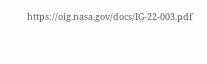https://oig.nasa.gov/docs/IG-22-003.pdf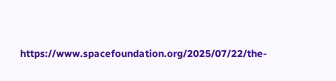https://www.spacefoundation.org/2025/07/22/the-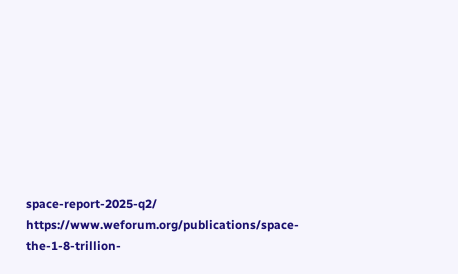space-report-2025-q2/
https://www.weforum.org/publications/space-the-1-8-trillion-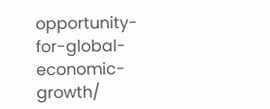opportunity-for-global-economic-growth/